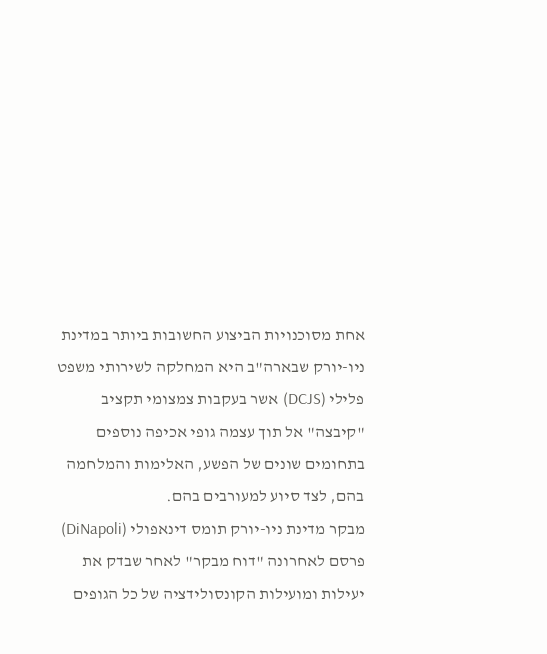אחת מסוכנויות הביצוע החשובות ביותר במדינת ניו-יורק שבארה"ב היא המחלקה לשירותי משפט פלילי (DCJS) אשר בעקבות צמצומי תקציב "קיבצה" אל תוך עצמה גופי אכיפה נוספים בתחומים שונים של הפשע, האלימות והמלחמה בהם, לצד סיוע למעורבים בהם.
מבקר מדינת ניו-יורק תומס דינאפולי (DiNapoli) פרסם לאחרונה "דוח מבקר" לאחר שבדק את יעילות ומועילות הקונסולידציה של כל הגופים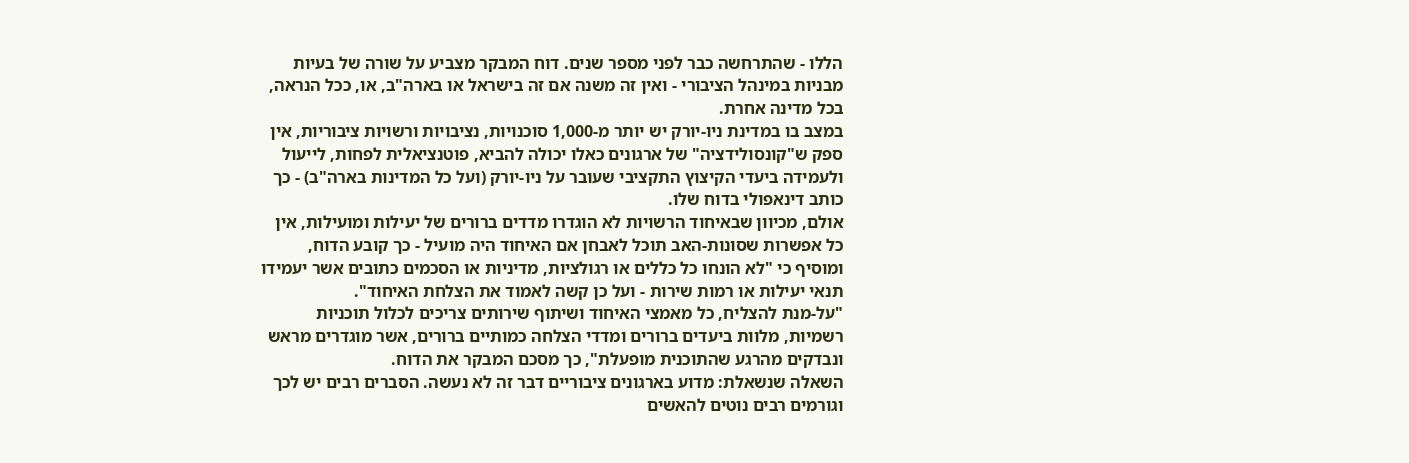הללו - שהתרחשה כבר לפני מספר שנים. דוח המבקר מצביע על שורה של בעיות מבניות במינהל הציבורי - ואין זה משנה אם זה בישראל או בארה"ב, או, ככל הנראה, בכל מדינה אחרת.
במצב בו במדינת ניו-יורק יש יותר מ-1,000 סוכנויות, נציבויות ורשויות ציבוריות, אין ספק ש"קונסולידציה" של ארגונים כאלו יכולה להביא, פוטנציאלית לפחות, לייעול ולעמידה ביעדי הקיצוץ התקציבי שעובר על ניו-יורק (ועל כל המדינות בארה"ב) - כך כותב דינאפולי בדוח שלו.
אולם, מכיוון שבאיחוד הרשויות לא הוגדרו מדדים ברורים של יעילות ומועילות, אין כל אפשרות שסונות-האב תוכל לאבחן אם האיחוד היה מועיל - כך קובע הדוח, ומוסיף כי "לא הונחו כל כללים או רגולציות, מדיניות או הסכמים כתובים אשר יעמידו תנאי יעילות או רמות שירות - ועל כן קשה לאמוד את הצלחת האיחוד".
"על-מנת להצליח, כל מאמצי האיחוד ושיתוף שירותים צריכים לכלול תוכניות רשמיות, מלוות ביעדים ברורים ומדדי הצלחה כמותיים ברורים, אשר מוגדרים מראש ונבדקים מהרגע שהתוכנית מופעלת", כך מסכם המבקר את הדוח.
השאלה שנשאלת: מדוע בארגונים ציבוריים דבר זה לא נעשה. הסברים רבים יש לכך וגורמים רבים נוטים להאשים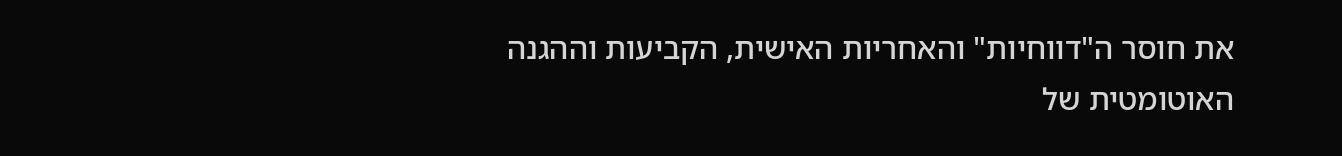את חוסר ה"דווחיות" והאחריות האישית, הקביעות וההגנה האוטומטית של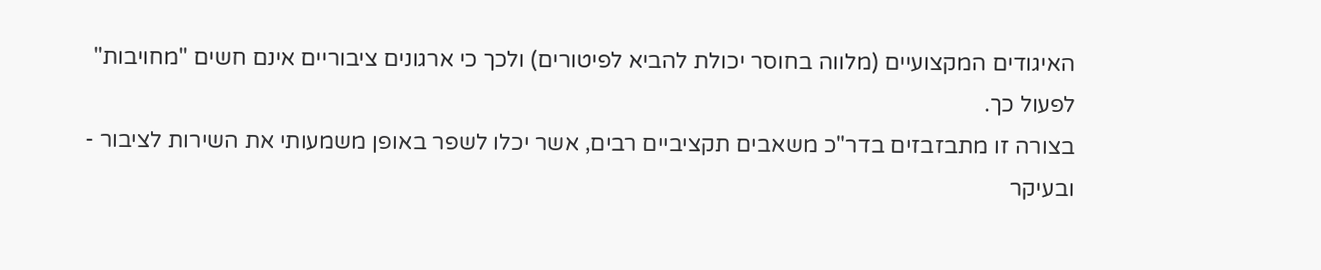האיגודים המקצועיים (מלווה בחוסר יכולת להביא לפיטורים) ולכך כי ארגונים ציבוריים אינם חשים "מחויבות" לפעול כך.
בצורה זו מתבזבזים בדר"כ משאבים תקציביים רבים, אשר יכלו לשפר באופן משמעותי את השירות לציבור - ובעיקר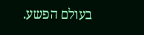בעולם הפשע.